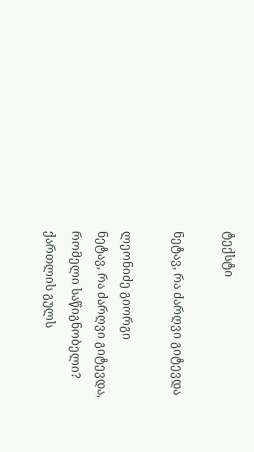ტექსტი

ნეტავ, რა ძარღვი გიტევდა

ლეონიძე გიორგი
ნეტავ, რა ძარღვი გიტევდა,
რომელი საწიგნობელი?
ქართლის გულს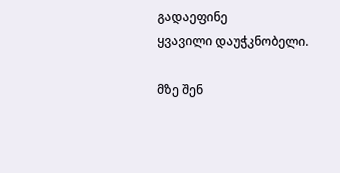გადაეფინე
ყვავილი დაუჭკნობელი.

მზე შენ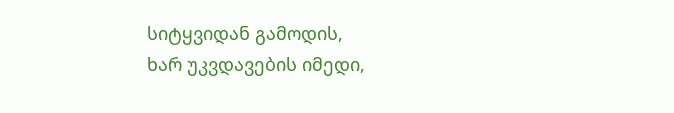სიტყვიდან გამოდის,
ხარ უკვდავების იმედი,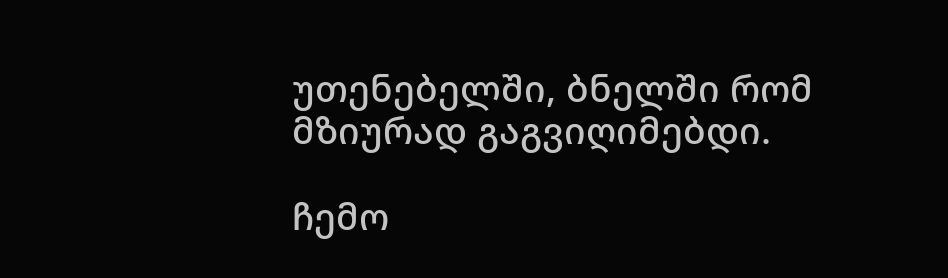უთენებელში, ბნელში რომ
მზიურად გაგვიღიმებდი.

ჩემო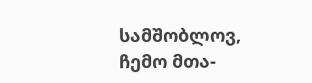სამშობლოვ, ჩემო მთა-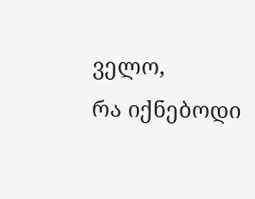ველო,
რა იქნებოდი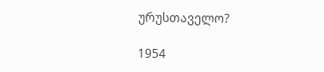ურუსთაველო?

1954